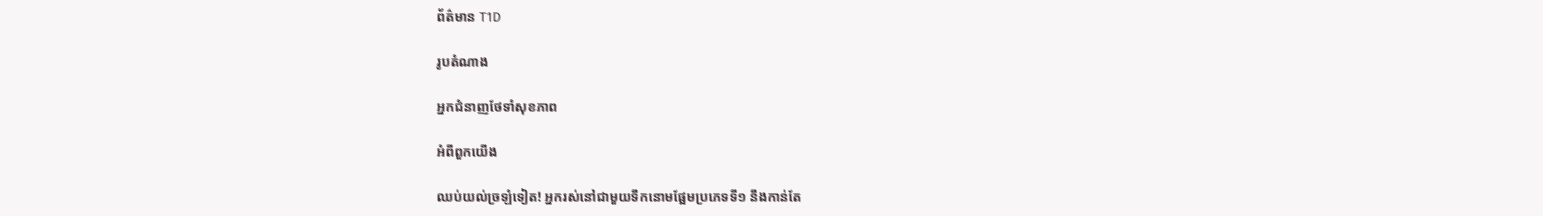ព័ត៌មាន T1D

រូបតំណាង

អ្នកជំនាញថែទាំសុខភាព

អំពីពួកយើង

ឈប់យល់ច្រឡំទៀត! អ្នករស់នៅជាមួយទឹកនោមផ្អែមប្រភេទទី១ នឹងកាន់តែ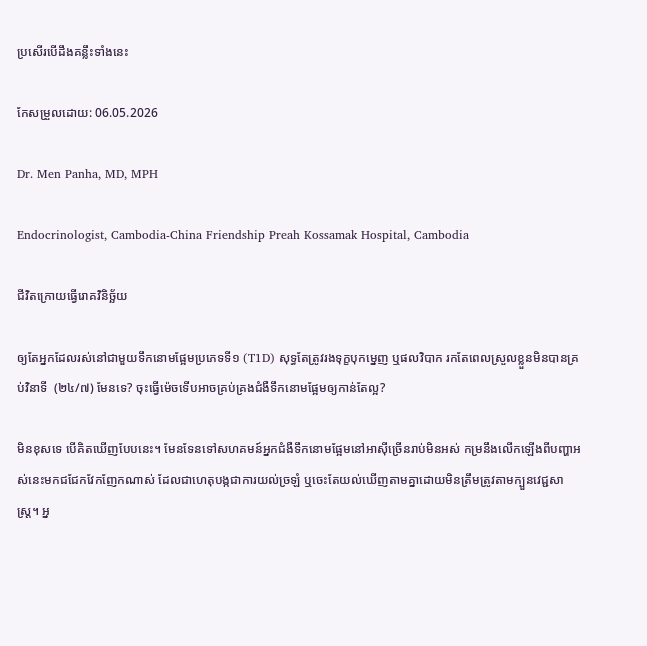ប្រសើរបើដឹងគន្លឹះទាំងនេះ

កែសម្រួលដោយ: 06.05.2026

Dr. Men Panha, MD, MPH

Endocrinologist, Cambodia-China Friendship Preah Kossamak Hospital, Cambodia

ជីវិតក្រោយធ្វើរោគវិនិច្ឆ័យ

ឲ្យតែអ្នកដែលរស់នៅជាមួយទឹកនោមផ្អែមប្រភេទទី១ (T1D) សុទ្ធតែត្រូវរងទុក្ខបុកម្នេញ ឬផលវិបាក រកតែពេលស្រួលខ្លួនមិនបានគ្រប់វិនាទី  (២៤/៧) មែនទេ? ចុះធ្វើម៉េចទើបអាចគ្រប់គ្រងជំងឺទឹកនោមផ្អែមឲ្យកាន់តែល្អ?

មិនខុសទេ បើគិតឃើញបែបនេះ។ មែនទែនទៅសហគមន៍អ្នកជំងឺទឹកនោមផ្អែមនៅអាស៊ីច្រើនរាប់មិនអស់ កម្រនឹងលើកឡើងពីបញ្ហាអស់នេះមកជជែកវែកញែកណាស់ ដែលជាហេតុបង្កជាការយល់ច្រឡំ ឬចេះតែយល់ឃើញតាមគ្នាដោយមិនត្រឹមត្រូវតាមក្បួនវេជ្ជសាស្ត្រ។ អ្ន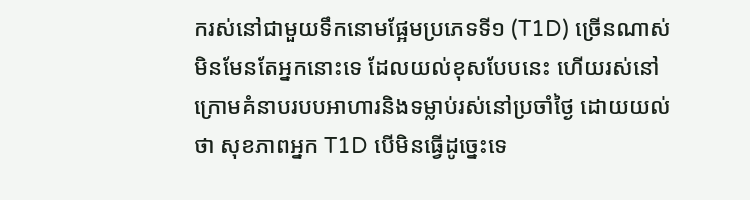ករស់នៅជាមួយទឹកនោមផ្អែមប្រភេទទី១ (T1D) ច្រើនណាស់មិនមែនតែអ្នកនោះទេ ដែលយល់ខុសបែបនេះ ហើយរស់នៅក្រោមគំនាបរបបអាហារនិងទម្លាប់រស់នៅប្រចាំថ្ងៃ ដោយយល់ថា សុខភាពអ្នក T1D បើមិនធ្វើដូច្នេះទេ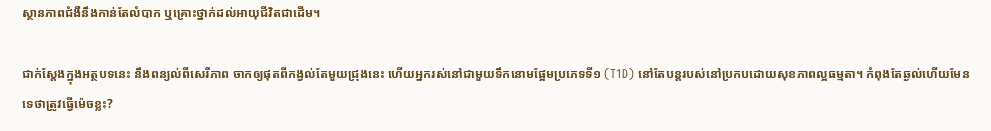ស្ថានភាពជំងឺនឹងកាន់តែលំបាក ឬគ្រោះថ្នាក់ដល់អាយុជីវិតជាដើម។

ជាក់ស្ដែងក្នុងអត្ថបទនេះ នឹងពន្យល់ពីសេរីភាព ចាកឲ្យផុតពីកង្វល់តែមួយជ្រុងនេះ ហើយអ្នករស់នៅជាមួយទឹកនោមផ្អែមប្រភេទទី១ (T1D) នៅតែបន្តរបស់នៅប្រកបដោយសុខភាពល្អធម្មតា។ កំពុងតែឆ្ងល់ហើយមែនទេថាត្រូវធ្វើម៉េចខ្លះ?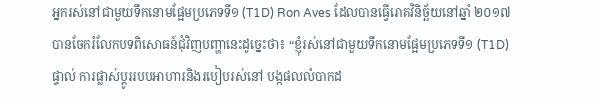អ្នករស់នៅជាមួយទឹកនោមផ្អែមប្រភេទទី១ (T1D) Ron Aves ដែលបានធ្វើរោគវិនិច្ឆ័យនៅឆ្នាំ ២០១៧ បានចែករំលែកបទពិសោធន៍ជុំវិញបញ្ហានេះដូច្នេះថា៖ “ខ្ញុំរស់នៅជាមួយទឹកនោមផ្អែមប្រភេទទី១ (T1D) ផ្ទាល់ ការផ្លាស់ប្តូររបបអាហារនិងរបៀបរស់នៅ បង្កផលលំបាកដ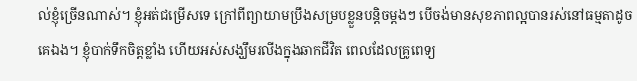ល់ខ្ញុំច្រើនណាស់។ ខ្ញុំអត់ជម្រើសទេ ក្រៅពីព្យាយាមប្រឹងសម្របខ្លួនបន្តិចម្តងៗ បើចង់មានសុខភាពល្អបានរស់នៅធម្មតាដូចគេឯង។ ខ្ញុំបាក់ទឹកចិត្តខ្លាំង ហើយអស់សង្ឃឹមរលីងក្នុងឆាកជីវិត ពេលដែលគ្រូពេទ្យ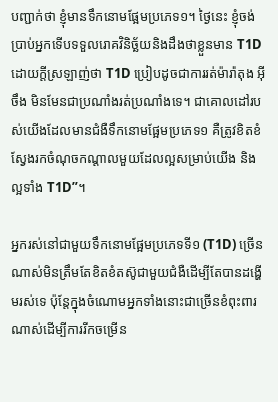បញ្ជាក់ថា ខ្ញុំមានទឹកនោមផ្អែមប្រភេទ១។ ថ្ងៃនេះ ខ្ញុំចង់ប្រាប់អ្នកទើបទទួលរោគវិនិច្ឆ័យនិងដឹងថាខ្លួនមាន T1D ដោយក្ដីស្រឡាញ់ថា T1D ប្រៀបដូចជាការរត់ម៉ារ៉ាតុង អ៊ីចឹង មិនមែនជាប្រណាំងរត់ប្រណាំងទេ។ ជាគោលដៅរបស់យើងដែលមានជំងឺទឹកនោមផ្អែមប្រភេទ១ គឺត្រូវខិតខំស្វែងរកចំណុចកណ្ដាលមួយដែលល្អសម្រាប់យើង និង ល្អទាំង T1D”។

អ្នករស់នៅជាមួយទឹកនោមផ្អែមប្រភេទទី១ (T1D) ច្រើនណាស់មិនត្រឹមតែខិតខំតស៊ូជាមួយជំងឺដើម្បីតែបានដង្ហើមរស់ទេ ប៉ុន្តែក្នុងចំណោមអ្នកទាំងនោះជាច្រើនខំពុះពារណាស់ដើម្បីការរីកចម្រើន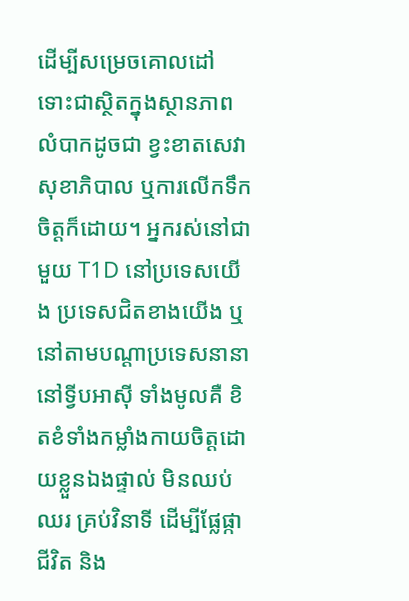ដើម្បីសម្រេចគោលដៅ ទោះជាស្ថិតក្នុងស្ថានភាពលំបាកដូចជា ខ្វះខាតសេវាសុខាភិបាល ឬការលើកទឹកចិត្តក៏ដោយ។ អ្នករស់នៅជាមួយ T1D នៅប្រទេសយើង ប្រទេសជិតខាងយើង ឬនៅតាមបណ្ដាប្រទេសនានានៅទ្វីបអាស៊ី ទាំងមូលគឺ ខិតខំទាំងកម្លាំងកាយចិត្តដោយខ្លួនឯងផ្ទាល់ មិនឈប់ឈរ គ្រប់វិនាទី ដើម្បីផ្លែផ្កាជីវិត និង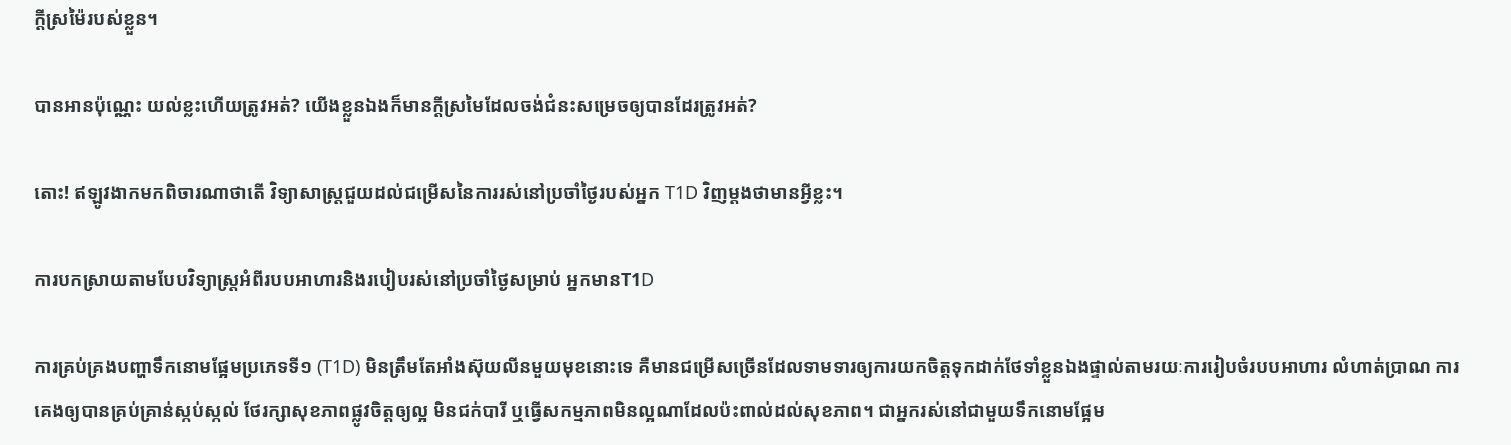ក្ដីស្រម៉ៃរបស់ខ្លួន។

បានអានប៉ុណ្ណេះ យល់ខ្លះហើយត្រូវអត់? យើងខ្លួនឯងក៏មានក្ដីស្រមៃដែលចង់ជំនះសម្រេចឲ្យបានដែរត្រូវអត់?

តោះ! ឥឡូវងាកមកពិចារណាថាតើ វិទ្យាសាស្ត្រជួយដល់ជម្រើសនៃការរស់នៅប្រចាំថ្ងៃរបស់អ្នក T1D វិញម្ដងថាមានអ្វីខ្លះ។

ការបកស្រាយតាមបែបវិទ្យាស្ត្រអំពីរបបអាហារនិងរបៀបរស់នៅប្រចាំថ្ងៃសម្រាប់ អ្នកមានT1D

ការគ្រប់គ្រងបញ្ហាទឹកនោមផ្អែមប្រភេទទី១ (T1D) មិនត្រឹមតែអាំងស៊ុយលីនមួយមុខនោះទេ គឺមានជម្រើសច្រើនដែលទាមទារឲ្យការយកចិត្តទុកដាក់ថែទាំខ្លួនឯងផ្ទាល់តាមរយៈការរៀបចំរបបអាហារ លំហាត់ប្រាណ ការគេងឲ្យបានគ្រប់គ្រាន់ស្កប់ស្កល់ ថែរក្សាសុខភាពផ្លូវចិត្តឲ្យល្អ មិនជក់បារី ឬធ្វើសកម្មភាពមិនល្អណាដែលប៉ះពាល់ដល់សុខភាព។ ជាអ្នករស់នៅជាមួយទឹកនោមផ្អែម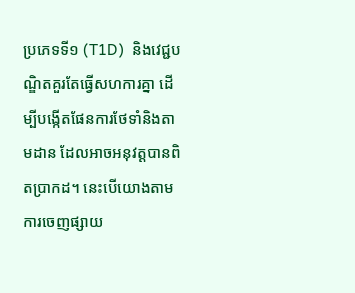ប្រភេទទី១ (T1D)  និងវេជ្ជបណ្ឌិតគួរតែធ្វើសហការគ្នា ដើម្បីបង្កើតផែនការថែទាំនិងតាមដាន ដែលអាចអនុវត្តបានពិតប្រាកដ។ នេះបើយោងតាមការចេញផ្សាយ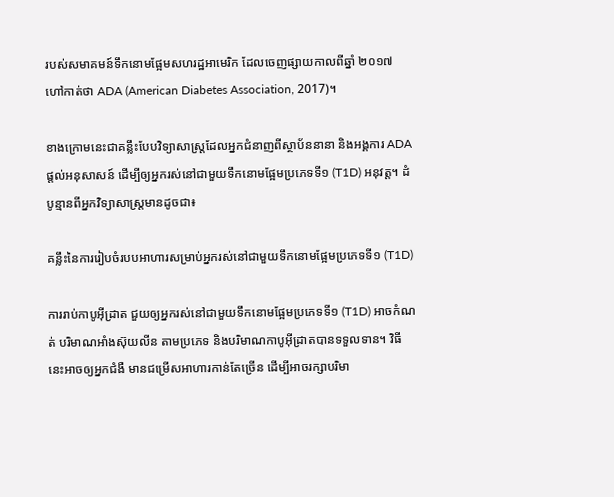របស់សមាគមន៍ទឹកនោមផ្អែមសហរដ្ឋអាមេរិក ដែលចេញផ្សាយកាលពីឆ្នាំ ២០១៧ ហៅកាត់ថា ADA (American Diabetes Association, 2017)។

ខាងក្រោមនេះជាគន្លឹះបែបវិទ្យាសាស្ត្រដែលអ្នកជំនាញពីស្ថាប័ននានា និងអង្គការ ADA ផ្តល់អនុសាសន៍ ដើម្បីឲ្យអ្នករស់នៅជាមួយទឹកនោមផ្អែមប្រភេទទី១ (T1D) អនុវត្ត។ ដំបូន្មានពីអ្នកវិទ្យាសាស្ត្រមានដូចជា៖

គន្លឹះនៃការរៀបចំរបបអាហារសម្រាប់អ្នករស់នៅជាមួយទឹកនោមផ្អែមប្រភេទទី១ (T1D)

ការរាប់កាបូអ៊ីដ្រាត ជួយឲ្យអ្នករស់នៅជាមួយទឹកនោមផ្អែមប្រភេទទី១ (T1D) អាចកំណត់ បរិមាណអាំងស៊ុយលីន តាមប្រភេទ និងបរិមាណកាបូអ៊ីដ្រាតបានទទួលទាន។ វិធីនេះអាចឲ្យអ្នកជំងឺ មានជម្រើសអាហារកាន់តែច្រើន ដើម្បីអាចរក្សាបរិមា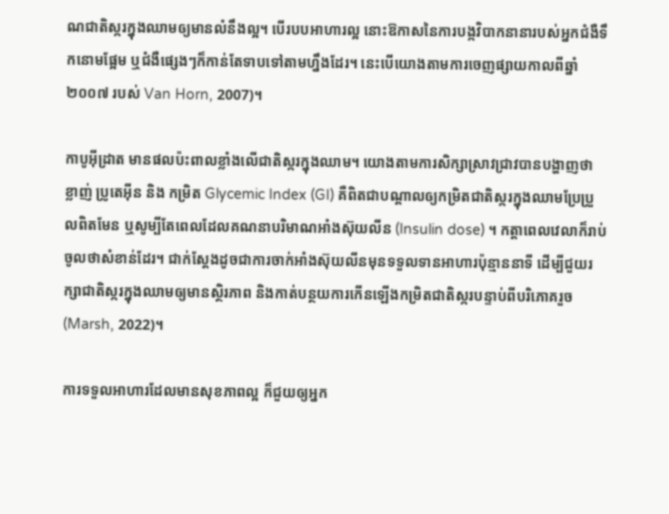ណជាតិស្ករក្នុងឈាមឲ្យមានលំនឹងល្អ។ បើរបបអាហារល្អ នោះឱកាសនៃការបង្កវិបាកនានារបស់អ្នកជំងឺទឹកនោមផ្អែម ឬជំងឺផ្សេងៗក៏កាន់តែទាបទៅតាមហ្នឹងដែរ។ នេះបើយោងតាមការចេញផ្សាយកាលពីឆ្នាំ ២០០៧ របស់ Van Horn, 2007)។

កាបូអ៊ីដ្រាត មានផលប៉ះពាលខ្លាំងលើជាតិស្ករក្នុងឈាម។ យោងតាមការសិក្សាស្រាវជ្រាវបានបង្ហាញថា ខ្លាញ់ ប្រូតេអ៊ីន និង កម្រិត Glycemic Index (GI) គឺពិតជាបណ្ដាលឲ្យកម្រិតជាតិស្ករក្នុងឈាមប្រែប្រួលពិតមែន ឬសូម្បីតែពេលដែលគណនាបរិមាណអាំងស៊ុយលីន (Insulin dose) ។ កត្តាពេលវេលាក៏រាប់ចូលថាសំខាន់ដែរ។ ជាក់ស្ដែងដូចជាការចាក់អាំងស៊ុយលីនមុនទទួលទានអាហារប៉ុន្មាននាទី ដើម្បីជួយរក្សាជាតិស្ករក្នុងឈាមឲ្យមានស្ថិរភាព និងកាត់បន្ថយការកើនឡើងកម្រិតជាតិស្ករបន្ទាប់ពីបរិភោគរួច (Marsh, 2022)។

ការទទួលអាហារដែលមានសុខភាពល្អ ក៏ជួយឲ្យអ្នក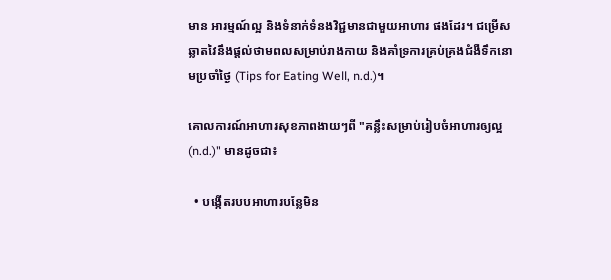មាន អារម្មណ៍ល្អ និងទំនាក់ទំនងវិជ្ជមានជាមួយអាហារ ផងដែរ។ ជម្រើសឆ្លាតវៃនឹងផ្តល់ថាមពលសម្រាប់រាងកាយ និងគាំទ្រការគ្រប់គ្រងជំងឺទឹកនោមប្រចាំថ្ងៃ (Tips for Eating Well, n.d.)។

គោលការណ៍អាហារសុខភាពងាយៗពី "គន្លឹះសម្រាប់រៀបចំអាហារឲ្យល្អ (n.d.)" មានដូចជា៖

  • បង្កើតរបបអាហារបន្លែមិន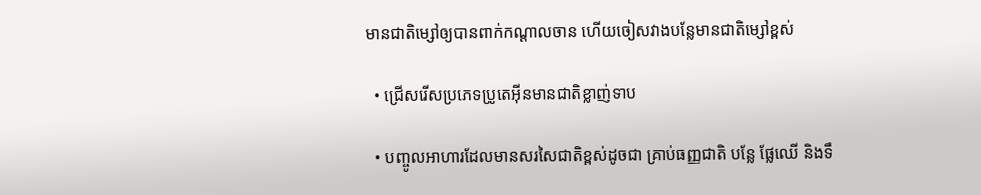មានជាតិម្សៅឲ្យបានពាក់កណ្ដាលចាន ហើយចៀសវាងបន្លែមានជាតិម្សៅខ្ពស់

  • ជ្រើសរើសប្រភេទប្រូតេអ៊ីនមានជាតិខ្លាញ់ទាប

  • បញ្ចូលអាហារដែលមានសរសៃជាតិខ្ពស់ដូចជា គ្រាប់ធញ្ញជាតិ បន្លែ ផ្លែឈើ និងទឹ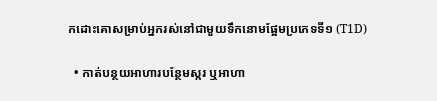កដោះគោសម្រាប់អ្នករស់នៅជាមួយទឹកនោមផ្អែមប្រភេទទី១ (T1D)

  • កាត់បន្ថយអាហារបន្ថែមស្ករ ឬអាហា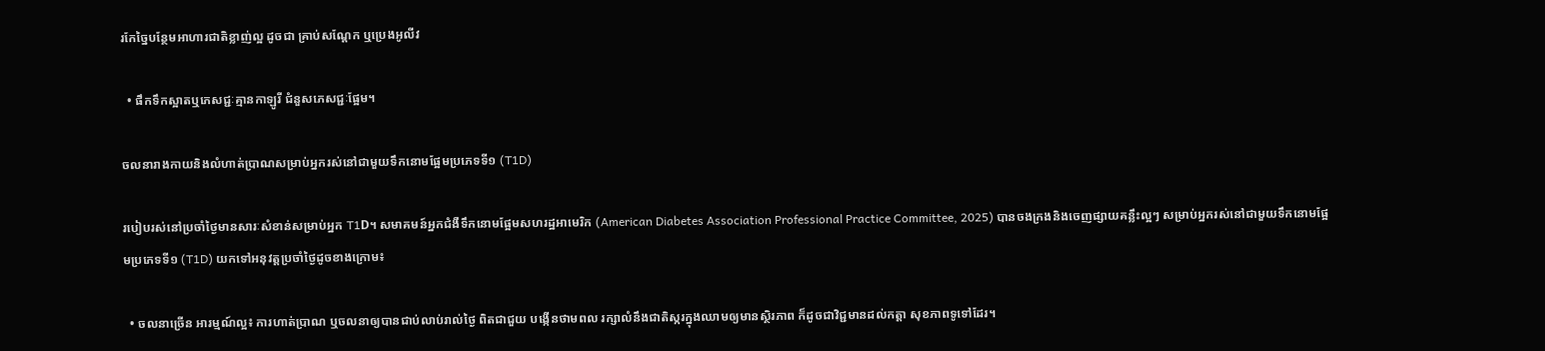រកែច្នៃបន្ថែមអាហារជាតិខ្លាញ់ល្អ ដូចជា គ្រាប់សណ្តែក ឬប្រេងអូលីវ

  • ផឹកទឹកស្អាតឬភេសជ្ជៈគ្មានកាឡូរី ជំនួសភេសជ្ជៈផ្អែម។

ចលនារាងកាយនិងលំហាត់ប្រាណសម្រាប់អ្នករស់នៅជាមួយទឹកនោមផ្អែមប្រភេទទី១ (T1D)

របៀបរស់នៅប្រចាំថ្ងៃមានសារៈសំខាន់សម្រាប់អ្នក T1D។ សមាគមន៍អ្នកជំងឺទឹកនោមផ្អែមសហរដ្ឋអាមេរិក (American Diabetes Association Professional Practice Committee, 2025) បានចងក្រងនិងចេញផ្សាយគន្លឹះល្អៗ សម្រាប់អ្នករស់នៅជាមួយទឹកនោមផ្អែមប្រភេទទី១ (T1D) យកទៅអនុវត្តប្រចាំថ្ងៃដូចខាងក្រោម៖

  • ចលនាច្រើន អារម្មណ៍ល្អ៖ ការហាត់ប្រាណ ឬចលនាឲ្យបានជាប់លាប់រាល់ថ្ងៃ ពិតជាជួយ បង្កើនថាមពល រក្សាលំនឹងជាតិស្ករក្នុងឈាមឲ្យមានស្ថិរភាព ក៏ដូចជាវិជ្ជមានដល់កត្តា សុខភាពទូទៅដែរ។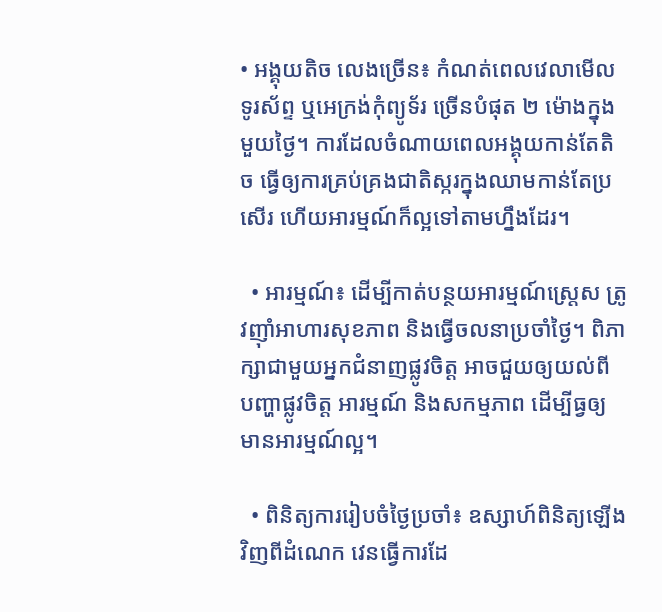• អង្គុយតិច លេងច្រើន៖ កំណត់ពេលវេលាមើលទូរស័ព្ទ ឬអេក្រង់កុំព្យូទ័រ ច្រើនបំផុត ២ ម៉ោងក្នុងមួយថ្ងៃ។ ការដែលចំណាយពេលអង្គុយកាន់តែតិច ធ្វើឲ្យការគ្រប់គ្រងជាតិស្ករក្នុងឈាមកាន់តែប្រសើរ ហើយអារម្មណ៍ក៏ល្អទៅតាមហ្នឹងដែរ។

  • អារម្មណ៍៖ ដើម្បីកាត់បន្ថយអារម្មណ៍ស្ត្រេស ត្រូវញ៉ាំអាហារសុខភាព និងធ្វើចលនាប្រចាំថ្ងៃ។ ពិភាក្សាជាមួយអ្នកជំនាញផ្លូវចិត្ត អាចជួយឲ្យយល់ពី បញ្ហាផ្លូវចិត្ត អារម្មណ៍ និងសកម្មភាព ដើម្បីធ្វឲ្យមានអារម្មណ៍ល្អ។

  • ពិនិត្យការរៀបចំថ្ងៃប្រចាំ៖ ឧស្សាហ៍ពិនិត្យឡើងវិញពីដំណេក វេនធ្វើការដែ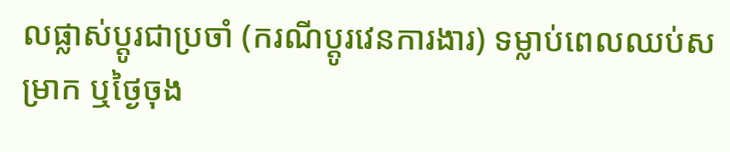លផ្លាស់ប្ដូរជាប្រចាំ (ករណីប្ដូរវេនការងារ) ទម្លាប់ពេលឈប់សម្រាក ឬថ្ងៃចុង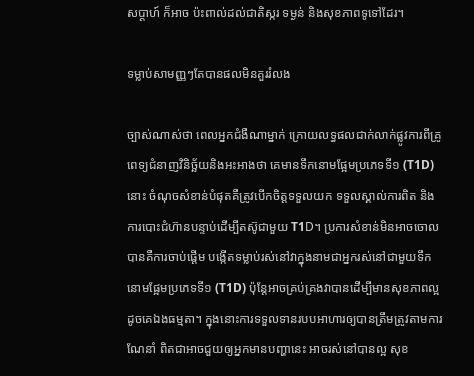សប្តាហ៍ ក៏អាច ប៉ះពាល់ដល់ជាតិស្ករ ទម្ងន់ និងសុខភាពទូទៅដែរ។

ទម្លាប់សាមញ្ញៗតែបានផលមិនគួររំលង

ច្បាស់ណាស់ថា ពេលអ្នកជំងឺណាម្នាក់ ក្រោយលទ្ធផលជាក់លាក់ផ្លូវការពីគ្រូពេទ្យជំនាញវិនិច្ឆ័យនិងអះអាងថា គេមានទឹកនោមផ្អែមប្រភេទទី១ (T1D) នោះ ចំណុចសំខាន់បំផុតគឺត្រូវបើកចិត្តទទួលយក ទទួលស្គាល់ការពិត និងការបោះជំហ៊ានបន្ទាប់ដើម្បីតស៊ូជាមួយ T1D។ ប្រការសំខាន់មិនអាចចោលបានគឺការចាប់ផ្តើម បង្កើតទម្លាប់រស់នៅវាក្នុងនាមជាអ្នករស់នៅជាមួយទឹកនោមផ្អែមប្រភេទទី១ (T1D) ប៉ុន្តែអាចគ្រប់គ្រងវាបានដើម្បីមានសុខភាពល្អដូចគេឯងធម្មតា។ ក្នុងនោះការទទួលទានរបបអាហារឲ្យបានត្រឹមត្រូវតាមការណែនាំ ពិតជាអាចជួយឲ្យអ្នកមានបញ្ហានេះ អាចរស់នៅបានល្អ សុខ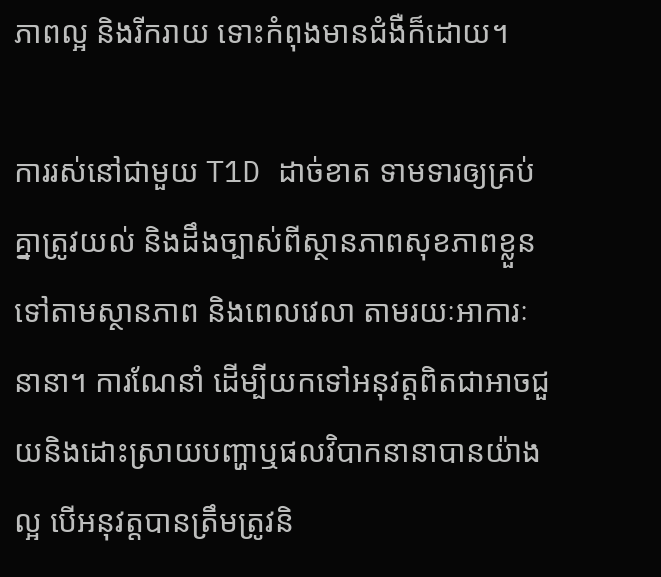ភាពល្អ និងរីករាយ ទោះកំពុងមានជំងឺក៏ដោយ។

ការរស់នៅជាមួយ T1D ដាច់ខាត ទាមទារឲ្យគ្រប់គ្នាត្រូវយល់ និងដឹងច្បាស់ពីស្ថានភាពសុខភាពខ្លួន ទៅតាមស្ថានភាព និងពេលវេលា តាមរយៈអាការៈនានា។ ការណែនាំ ដើម្បីយកទៅអនុវត្តពិតជាអាចជួយនិងដោះស្រាយបញ្ហាឬផលវិបាកនានាបានយ៉ាងល្អ បើអនុវត្តបានត្រឹមត្រូវនិ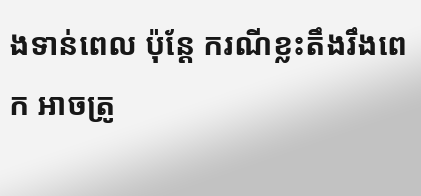ងទាន់ពេល ប៉ុន្តែ ករណីខ្លះតឹងរឹងពេក អាចត្រូ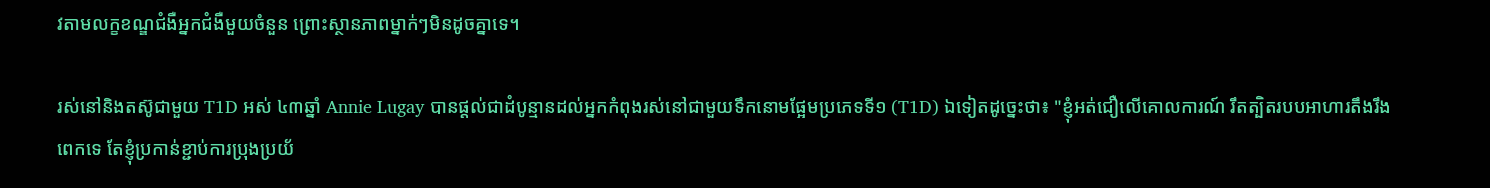វតាមលក្ខខណ្ឌជំងឺអ្នកជំងឺមួយចំនួន ព្រោះស្ថានភាពម្នាក់ៗមិនដូចគ្នាទេ។

រស់នៅនិងតស៊ូជាមួយ T1D អស់ ៤៣ឆ្នាំ Annie Lugay បានផ្ដល់ជាដំបូន្មានដល់អ្នកកំពុងរស់នៅជាមួយទឹកនោមផ្អែមប្រភេទទី១ (T1D) ឯទៀតដូច្នេះថា៖ "ខ្ញុំអត់ជឿលើគោលការណ៍ រឹតត្បិតរបបអាហារតឹងរឹងពេកទេ តែខ្ញុំប្រកាន់ខ្ជាប់ការប្រុងប្រយ័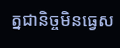ត្នជានិច្ចមិនធ្វេស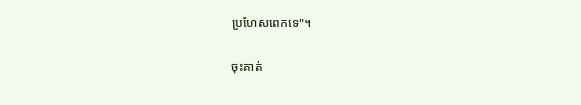ប្រហែសពេកទេ"។

ចុះគាត់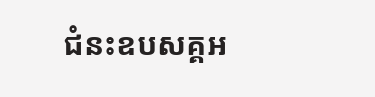ជំនះឧបសគ្គអ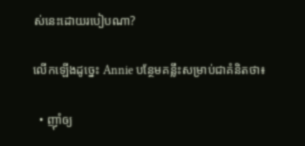ស់នេះដោយរបៀបណា?

លើកឡើងដូច្នេះ Annie បន្ថែមគន្លឹះសម្រាប់ជាគំនិតថា៖

  • ញ៉ាំឲ្យ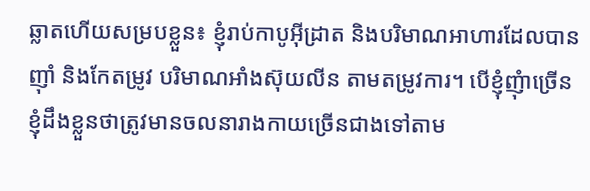ឆ្លាតហើយសម្របខ្លួន៖ ខ្ញុំរាប់កាបូអ៊ីដ្រាត និងបរិមាណអាហារដែលបានញ៉ាំ និងកែតម្រូវ បរិមាណអាំងស៊ុយលីន តាមតម្រូវការ។ បើខ្ញុំញុំាច្រើន ខ្ញុំដឹងខ្លួនថាត្រូវមានចលនារាងកាយច្រើនជាងទៅតាម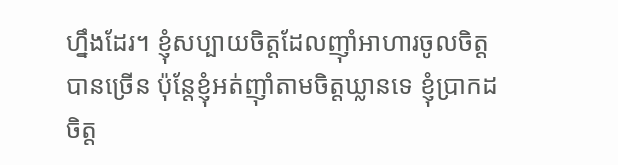ហ្នឹងដែរ។ ខ្ញុំសប្បាយចិត្តដែលញ៉ាំអាហារចូលចិត្តបានច្រើន ប៉ុន្តែខ្ញុំអត់ញ៉ាំតាមចិត្តឃ្លានទេ ខ្ញុំប្រាកដចិត្ត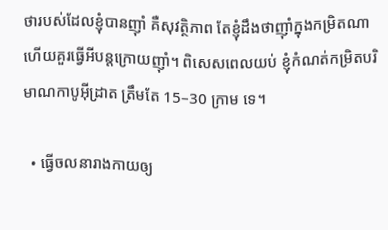ថារបស់ដែលខ្ញុំបានញ៉ាំ គឺសុវត្ថិភាព តែខ្ញុំដឹងថាញ៉ាំក្នុងកម្រិតណា ហើយគួរធ្វើអីបន្តក្រោយញ៉ាំ។ ពិសេសពេលយប់ ខ្ញុំកំណត់កម្រិតបរិមាណកាបូអ៊ីដ្រាត ត្រឹមតែ 15–30 ក្រាម ទេ។

  • ធ្វើចលនារាងកាយឲ្យ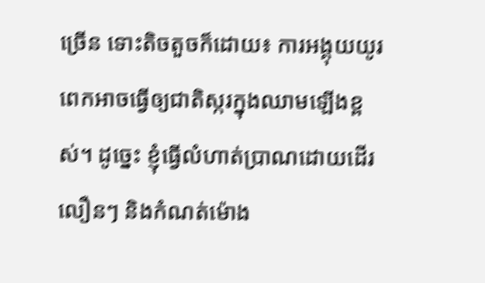ច្រើន ទោះតិចតួចក៏ដោយ៖ ការអង្គុយយូរពេកអាចធ្វើឲ្យជាតិស្ករក្នុងឈាមឡើងខ្ពស់។ ដូច្នេះ ខ្ញុំធ្វើលំហាត់ប្រាណដោយដើរលឿនៗ និងកំណត់ម៉ោង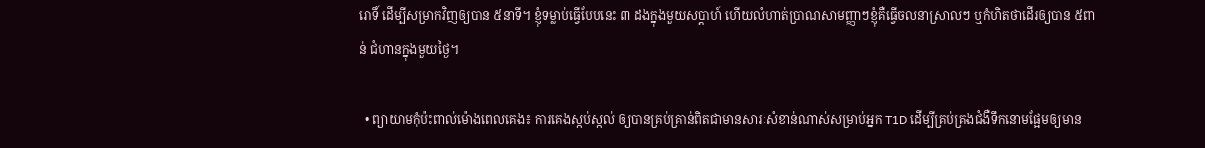រោទិ៍ ដើម្បីសម្រាកវិញឲ្យបាន ៥នាទី។ ខ្ញុំទម្លាប់ធ្វើបែបនេះ ៣ ដងក្នុងមួយសប្ដាហ៍ ហើយលំហាត់ប្រាណសាមញ្ញាៗខ្ញុំគឺធ្វើចលនាស្រាលៗ ឬកំហិតថាដើរឲ្យបាន ៥ពាន់ ជំហានក្នុងមួយថ្ងៃ។

  • ព្យាយាមកុំប៉ះពាល់ម៉ោងពេលគេង៖ ការគេងស្កប់ស្កល់ ឲ្យបានគ្រប់គ្រាន់ពិតជាមានសារៈសំខាន់ណាស់សម្រាប់អ្នក T1D ដើម្បីគ្រប់គ្រងជំងឺទឹកនោមផ្អែមឲ្យមាន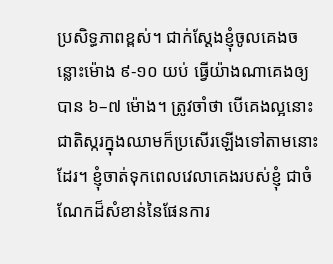ប្រសិទ្ធភាពខ្ពស់។ ជាក់ស្ដែងខ្ញុំចូលគេងចន្លោះម៉ោង ៩-១០ យប់ ធ្វើយ៉ាងណាគេងឲ្យបាន ៦–៧ ម៉ោង។ ត្រូវចាំថា បើគេងល្អនោះ ជាតិស្ករក្នុងឈាមក៏ប្រសើរឡើងទៅតាមនោះដែរ។ ខ្ញុំចាត់ទុកពេលវេលាគេងរបស់ខ្ញុំ ជាចំណែកដ៏សំខាន់នៃផែនការ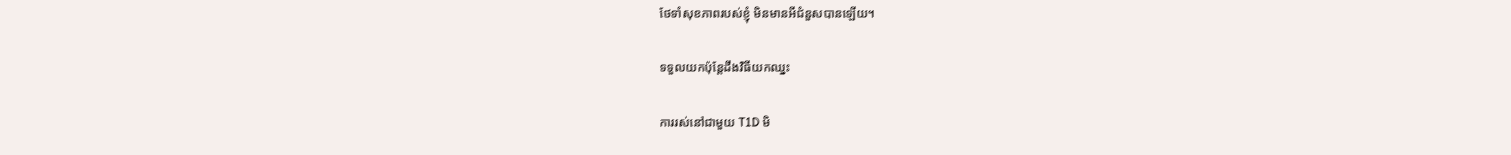ថែទាំសុខភាពរបស់ខ្ញុំ មិនមានអីជំនួសបានឡើយ។

ទទួលយកប៉ុន្តែដឹងវិធីយកឈ្នះ

ការរស់នៅជាមួយ T1D មិ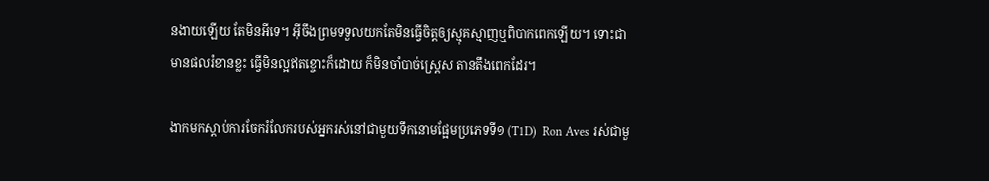នងាយឡើយ តែមិនអីទេ។ អ៊ីចឹងព្រមទទួលយកតែមិនធ្វើចិត្តឲ្យស្មុគស្មាញឬពិបាកពេកឡើយ។ ទោះជាមានផលរំខានខ្លះ ធ្វើមិនល្អឥតខ្ចោះក៏ដោយ ក៏មិនចាំបាច់ស្ត្រេស តានតឹងពេកដែរ។

ងាកមកស្ដាប់ការចែករំលែករបស់អ្នករស់នៅជាមួយទឹកនោមផ្អែមប្រភេទទី១ (T1D)  Ron Aves រស់ជាមួ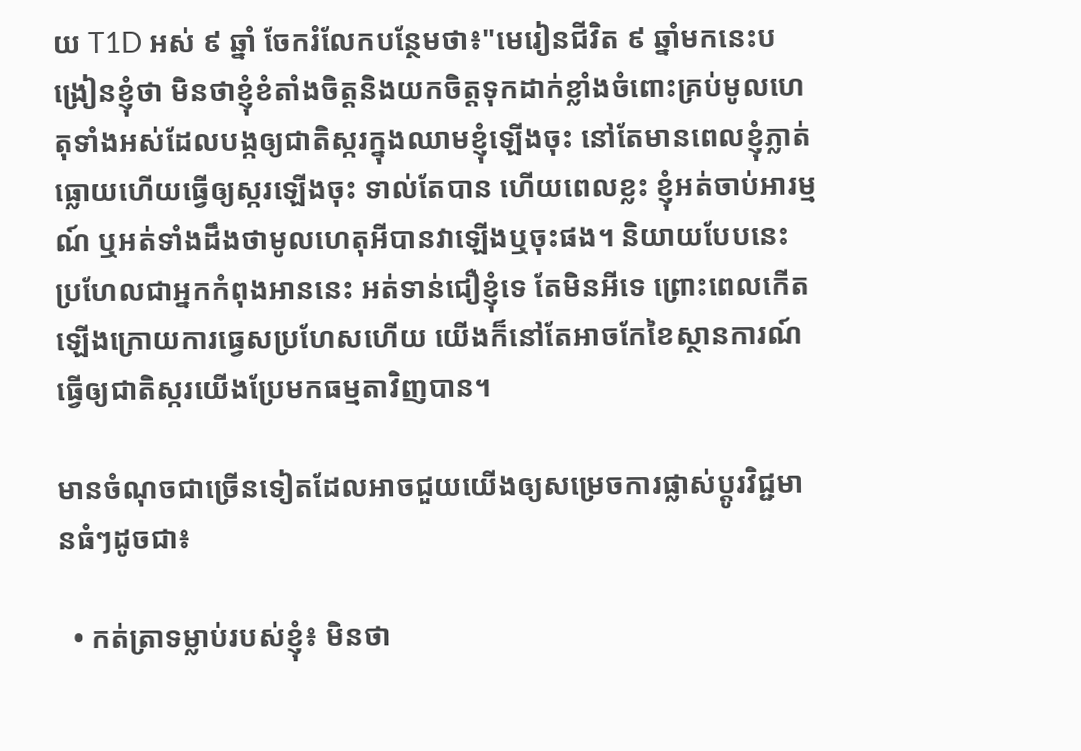យ T1D អស់ ៩ ឆ្នាំ ចែករំលែកបន្ថែមថា៖"មេរៀនជីវិត ៩ ឆ្នាំមកនេះបង្រៀនខ្ញុំថា មិនថាខ្ញុំខំតាំងចិត្តនិងយកចិត្តទុកដាក់ខ្លាំងចំពោះគ្រប់មូលហេតុទាំងអស់ដែលបង្កឲ្យជាតិស្ករក្នុងឈាមខ្ញុំឡើងចុះ នៅតែមានពេលខ្ញុំភ្លាត់ ធ្លោយហើយធ្វើឲ្យស្ករឡើងចុះ ទាល់តែបាន ហើយពេលខ្លះ ខ្ញុំអត់ចាប់អារម្មណ៍ ឬអត់ទាំងដឹងថាមូលហេតុអីបានវាឡើងឬចុះផង។ និយាយបែបនេះ ប្រហែលជាអ្នកកំពុងអាននេះ អត់ទាន់ជឿខ្ញុំទេ តែមិនអីទេ ព្រោះពេលកើតឡើងក្រោយការធ្វេសប្រហែសហើយ យើងក៏នៅតែអាចកែខៃស្ថានការណ៍ធ្វើឲ្យជាតិស្ករយើងប្រែមកធម្មតាវិញបាន។

មានចំណុចជាច្រើនទៀតដែលអាចជួយយើងឲ្យសម្រេចការផ្លាស់ប្ដូរវិជ្ជមានធំៗដូចជា៖

  • កត់ត្រាទម្លាប់របស់ខ្ញុំ៖ មិនថា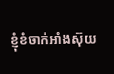ខ្ញុំខំចាក់អាំងស៊ុយ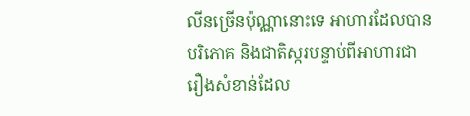លីនច្រើនប៉ុណ្ណានោះទេ អាហារដែលបានបរិភោគ និងជាតិស្ករបន្ទាប់ពីអាហារជារឿងសំខាន់ដែល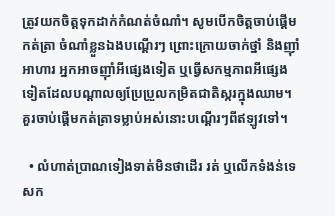ត្រូវយកចិត្តទុកដាក់កំណត់ចំណាំ។ សូមបើកចិត្តចាប់ផ្ដើមកត់ត្រា ចំណាំខ្លួនឯងបណ្ដើរៗ ព្រោះក្រោយចាក់ថ្នាំ និងញ៉ាំអាហារ អ្នកអាចញ៉ាំអីផ្សេងទៀត ឬធ្វើសកម្មភាពអីផ្សេងទៀតដែលបណ្ដាលឲ្យប្រែប្រួលកម្រិតជាតិស្ករក្នុងឈាម។ គួរចាប់ផ្ដើមកត់ត្រាទម្លាប់អស់នោះបណ្ដើរៗពីឥឡូវទៅ។

  • លំហាត់ប្រាណទៀងទាត់មិនថាដើរ រត់ ឬលើកទំងន់ទេ សក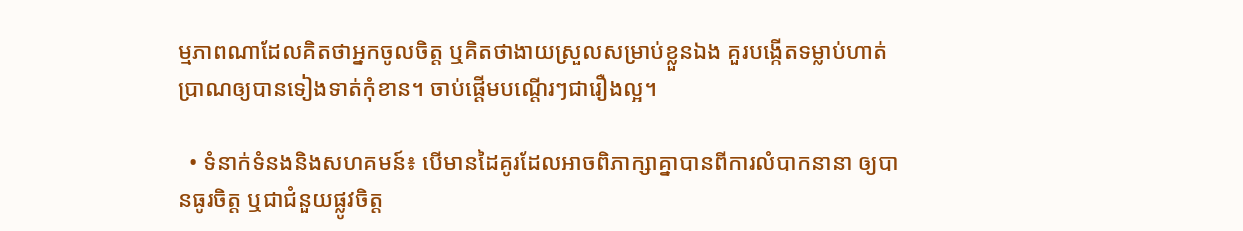ម្មភាពណាដែលគិតថាអ្នកចូលចិត្ត ឬគិតថាងាយស្រួលសម្រាប់ខ្លួនឯង គួរបង្កើតទម្លាប់ហាត់ប្រាណឲ្យបានទៀងទាត់កុំខាន។ ចាប់ផ្ដើមបណ្ដើរៗជារឿងល្អ។

  • ទំនាក់ទំនងនិងសហគមន៍៖ បើមានដៃគូរដែលអាចពិភាក្សាគ្នាបានពីការលំបាកនានា ឲ្យបានធូរចិត្ត ឬជាជំនួយផ្លូវចិត្ត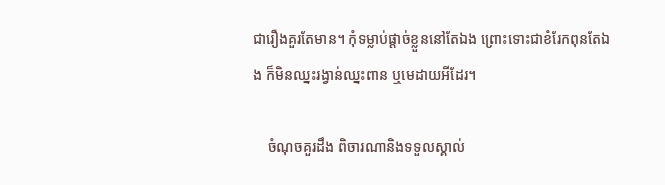ជារឿងគួរតែមាន។ កុំទម្លាប់ផ្ដាច់ខ្លួននៅតែឯង ព្រោះទោះជាខំរែកពុនតែឯង ក៏មិនឈ្នះរង្វាន់ឈ្នះពាន ឬមេដាយអីដែរ។

    ចំណុចគួរដឹង ពិចារណានិងទទួលស្គាល់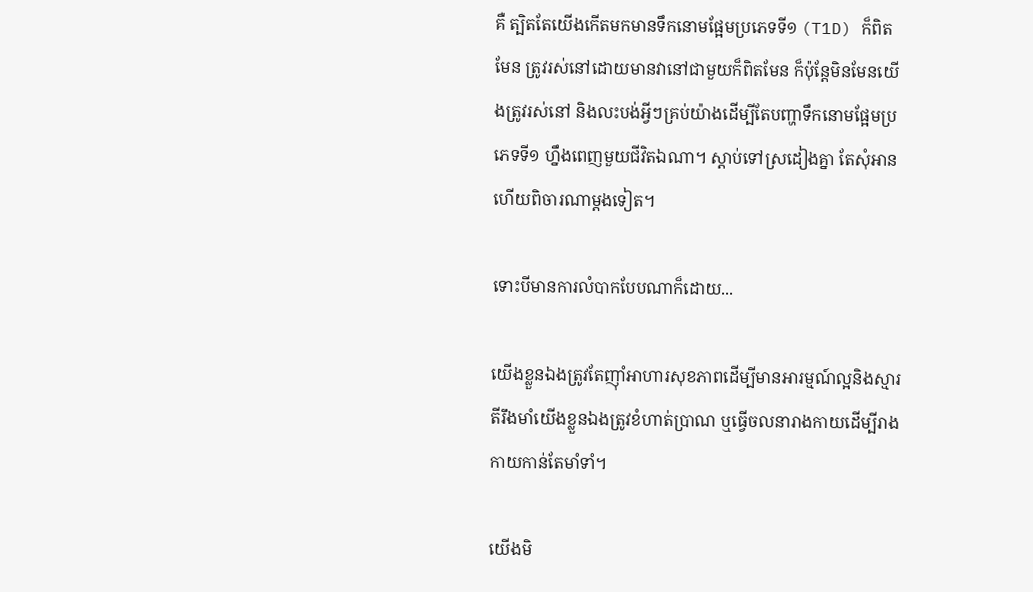គឺ ត្បិតតែយើងកើតមកមានទឹកនោមផ្អែមប្រភេទទី១ (T1D) ក៏ពិតមែន ត្រូវរស់នៅដោយមានវានៅជាមួយក៏ពិតមែន ក៏ប៉ុន្តែមិនមែនយើងត្រូវរស់នៅ និងលះបង់អ្វីៗគ្រប់យ៉ាងដើម្បីតែបញ្ហាទឹកនោមផ្អែមប្រភេទទី១ ហ្នឹងពេញមួយជីវិតឯណា។ ស្ដាប់ទៅស្រដៀងគ្នា តែសុំអានហើយពិចារណាម្ដងទៀត។

ទោះបីមានការលំបាកបែបណាក៏ដោយ...

យើងខ្លួនឯងត្រូវតែញ៉ាំអាហារសុខភាពដើម្បីមានអារម្មណ៍ល្អនិងស្មារតីរឹងមាំយើងខ្លួនឯងត្រូវខំហាត់ប្រាណ ឬធ្វើចលនារាងកាយដើម្បីរាងកាយកាន់តែមាំទាំ។

យើងមិ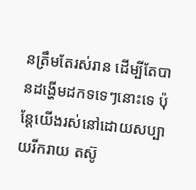នត្រឹមតែរស់រាន ដើម្បីតែបានដង្ហើមដកទទេៗនោះទេ ប៉ុន្តែយើងរស់នៅដោយសប្បាយរីករាយ តស៊ូ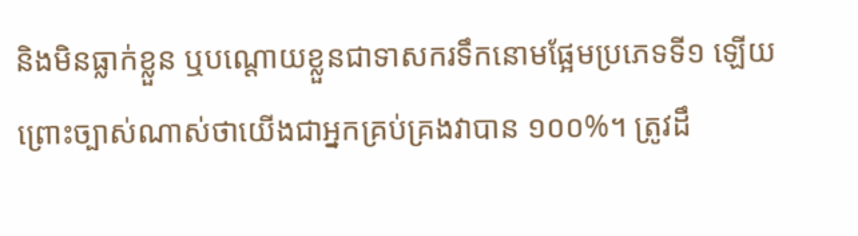និងមិនធ្លាក់ខ្លួន ឬបណ្ដោយខ្លួនជាទាសករទឹកនោមផ្អែមប្រភេទទី១ ឡើយ ព្រោះច្បាស់ណាស់ថាយើងជាអ្នកគ្រប់គ្រងវាបាន ១០០%។ ត្រូវដឹ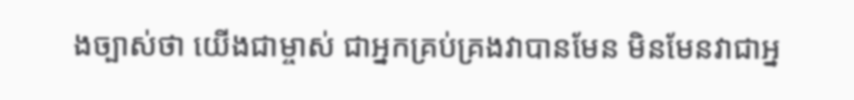ងច្បាស់ថា យើងជាម្ចាស់ ជាអ្នកគ្រប់គ្រងវាបានមែន មិនមែនវាជាអ្ន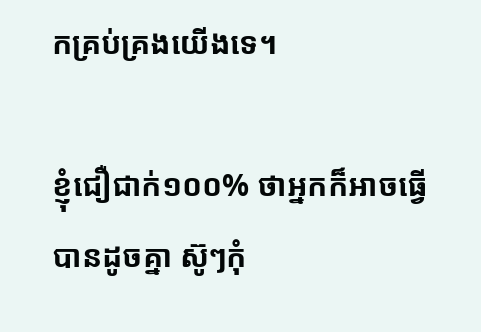កគ្រប់គ្រងយើងទេ។

ខ្ញុំជឿជាក់១០០% ថាអ្នកក៏អាចធ្វើបានដូចគ្នា ស៊ូៗកុំ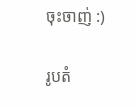ចុះចាញ់ :)

រូបតំ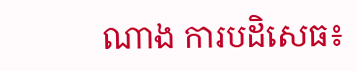ណាង ការបដិសេធ៖